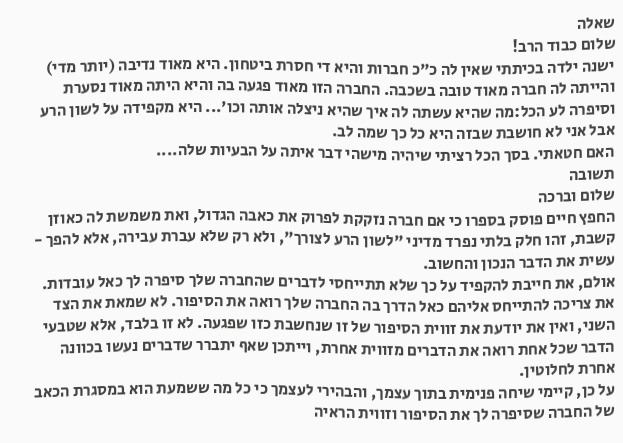שאלה
שלום כבוד הרב!
ישנה ילדה בכיתתי שאין לה כ"כ חברות והיא די חסרת ביטחון. היא מאוד נדיבה (יותר מדי) והייתה לה חברה מאוד טובה בשכבה. החברה הזו מאוד פגעה בה והיא היתה מאוד נסערת וסיפרה לע הכל:מה שהיא עשתה לה איך שהיא ניצלה אותה וכו'... היא מקפידה על לשון הרע אבל אני לא חושבת שבזה היא כל כך שמה לב.
האם חטאתי. בסך הכל רציתי שיהיה מישהי דבר איתה על הבעיות שלה....
תשובה
שלום וברכה
החפץ חיים פוסק בספרו כי אם חברה נזקקת לפרוק את כאבה הגדול, ואת משמשת לה כאוזן קשבת, זהו חלק בלתי נפרד מדיני "לשון הרע לצורך", ולא רק שלא עברת עבירה, אלא להפך - עשית את הדבר הנכון והחשוב.
אולם, את חייבת להקפיד על כך שלא תתייחסי לדברים שהחברה שלך סיפרה לך כאל עובדות. את צריכה להתייחס אליהם כאל הדרך בה החברה שלך רואה את הסיפור. לא שמאת את הצד השני, ואין את יודעת את זווית הסיפור של זו שנחשבת כזו שפגעה. לא זו בלבד, אלא שטבעי הדבר שכל אחת רואה את הדברים מזווית אחרת, וייתכן שאף יתברר שדברים נעשו בכוונה אחרת לחלוטין.
על כן, קיימי שיחה פנימית בתוך עצמך, והבהירי לעצמך כי כל מה ששמעת הוא במסגרת הכאב של החברה שסיפרה לך את הסיפור וזווית הראיה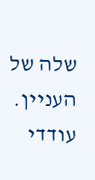שלה של העניין. עודדי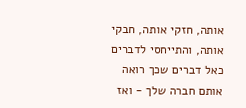אותה, חזקי אותה, חבקי אותה, והתייחסי לדברים כאל דברים שכך רואה אותם חברה שלך - ואז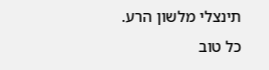תינצלי מלשון הרע.
כל טוב